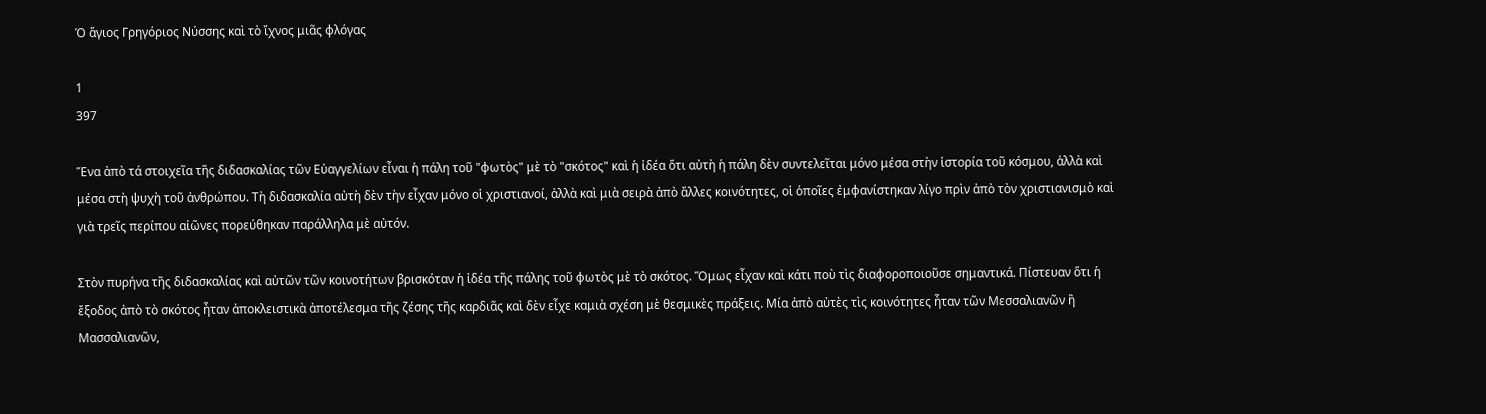Ὁ ἅγιος Γρηγόριος Νύσσης καὶ τὸ ἴχνος μιᾶς φλόγας

1
397

Ἕνα ἀπὸ τά στοιχεῖα τῆς διδασκαλίας τῶν Εὐαγγελίων εἶναι ἡ πάλη τοῦ "φωτὸς" μὲ τὸ "σκότος" καὶ ἡ ἰδέα ὅτι αὐτὴ ἡ πάλη δὲν συντελεῖται μόνο μέσα στὴν ἱστορία τοῦ κόσμου, ἀλλὰ καὶ μέσα στὴ ψυχὴ τοῦ ἀνθρώπου. Τὴ διδασκαλία αὐτὴ δὲν τὴν εἶχαν μόνο οἱ χριστιανοί, ἀλλὰ καὶ μιὰ σειρὰ ἀπὸ ἄλλες κοινότητες, οἱ ὁποῖες ἐμφανίστηκαν λίγο πρὶν ἀπὸ τὸν χριστιανισμὸ καὶ γιὰ τρεῖς περίπου αἰῶνες πορεύθηκαν παράλληλα μὲ αὐτόν.

Στὸν πυρήνα τῆς διδασκαλίας καὶ αὐτῶν τῶν κοινοτήτων βρισκόταν ἡ ἰδέα τῆς πάλης τοῦ φωτὸς μὲ τὸ σκότος. Ὅμως εἶχαν καὶ κάτι ποὺ τὶς διαφοροποιοῦσε σημαντικά. Πίστευαν ὅτι ἡ ἔξοδος ἀπὸ τὸ σκότος ἦταν ἀποκλειστικὰ ἀποτέλεσμα τῆς ζέσης τῆς καρδιᾶς καὶ δὲν εἶχε καμιὰ σχέση μὲ θεσμικὲς πράξεις. Μία ἀπὸ αὐτὲς τὶς κοινότητες ἦταν τῶν Μεσσαλιανῶν ἢ Μασσαλιανῶν,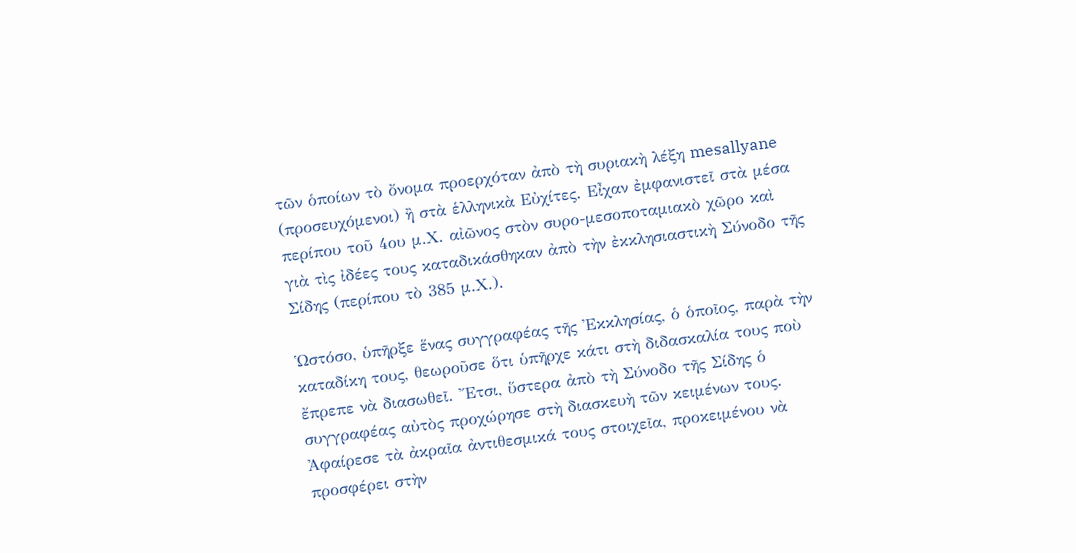τῶν ὁποίων τὸ ὄνομα προερχόταν ἀπὸ τὴ συριακὴ λέξη mesallyane (προσευχόμενοι) ἢ στὰ ἑλληνικὰ Εὐχίτες. Εἶχαν ἐμφανιστεῖ στὰ μέσα περίπου τοῦ 4ου μ.Χ. αἰῶνος στὸν συρο-μεσοποταμιακὸ χῶρο καὶ γιὰ τὶς ἰδέες τους καταδικάσθηκαν ἀπὸ τὴν ἐκκλησιαστικὴ Σύνοδο τῆς Σίδης (περίπου τὸ 385 μ.Χ.).

Ὡστόσο, ὑπῆρξε ἕνας συγγραφέας τῆς Ἐκκλησίας, ὁ ὁποῖος, παρὰ τὴν καταδίκη τους, θεωροῦσε ὅτι ὑπῆρχε κάτι στὴ διδασκαλία τους ποὺ ἔπρεπε νὰ διασωθεῖ. Ἔτσι, ὕστερα ἀπὸ τὴ Σύνοδο τῆς Σίδης ὁ συγγραφέας αὐτὸς προχώρησε στὴ διασκευὴ τῶν κειμένων τους. Ἀφαίρεσε τὰ ἀκραῖα ἀντιθεσμικά τους στοιχεῖα, προκειμένου νὰ προσφέρει στὴν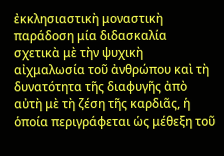ἐκκλησιαστικὴ μοναστικὴ παράδοση μία διδασκαλία σχετικὰ μὲ τὴν ψυχικὴ αἰχμαλωσία τοῦ ἀνθρώπου καὶ τὴ δυνατότητα τῆς διαφυγῆς ἀπὸ αὐτὴ μὲ τὴ ζέση τῆς καρδιᾶς, ἡ ὁποία περιγράφεται ὡς μέθεξη τοῦ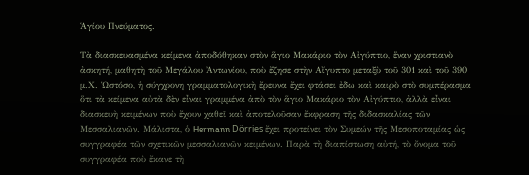Ἁγίου Πνεύματος.

Τὰ διασκευασμένα κείμενα ἀποδόθηκαν στὸν ἅγιο Μακάριο τὸν Αἰγύπτιο, ἕναν χριστιανὸ ἀσκητή, μαθητὴ τοῦ Μεγάλου Ἀντωνίου, ποὺ ἔζησε στὴν Αἴγυπτο μεταξὺ τοῦ 301 καὶ τοῦ 390 μ.Χ. Ὡστόσο, ἡ σύγχρονη γραμματολογικὴ ἔρευνα ἔχει φτάσει ἐδω καὶ καιρὸ στὸ συμπέρασμα ὅτι τὰ κείμενα αὐτὰ δὲν εἶναι γραμμένα ἀπὸ τὸν ἅγιο Μακάριο τὸν Αἰγύπτιο, ἀλλὰ εἶναι διασκευὴ κειμένων ποὺ ἔχουν χαθεῖ καὶ ἀποτελοῦσαν ἔκφραση τῆς διδασκαλίας τῶν Μεσσαλιανῶν. Μάλιστα, ὁ Hermann Dörries ἔχει προτείνει τὸν Συμεών τῆς Μεσοποταμίας ὡς συγγραφέα τῶν σχετικῶν μεσσαλιανῶν κειμένων. Παρὰ τὴ διαπίστωση αὐτή, τὸ ὄνομα τοῦ συγγραφέα ποὺ ἔκανε τὴ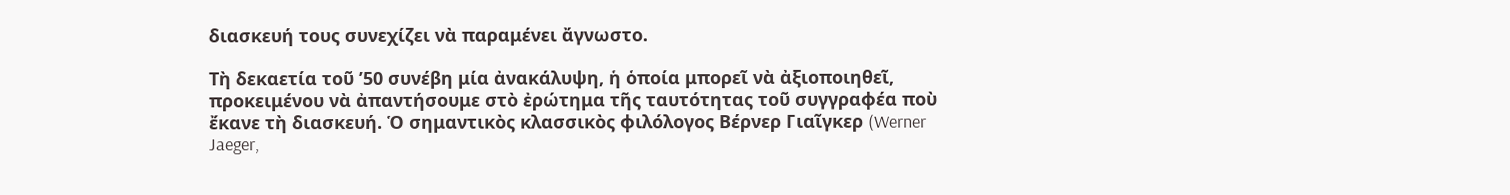διασκευή τους συνεχίζει νὰ παραμένει ἄγνωστο.

Τὴ δεκαετία τοῦ ’50 συνέβη μία ἀνακάλυψη, ἡ ὁποία μπορεῖ νὰ ἀξιοποιηθεῖ, προκειμένου νὰ ἀπαντήσουμε στὸ ἐρώτημα τῆς ταυτότητας τοῦ συγγραφέα ποὺ ἔκανε τὴ διασκευή. Ὁ σημαντικὸς κλασσικὸς φιλόλογος Βέρνερ Γιαῖγκερ (Werner Jaeger,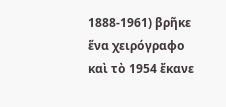1888-1961) βρῆκε ἕνα χειρόγραφο καὶ τὸ 1954 ἔκανε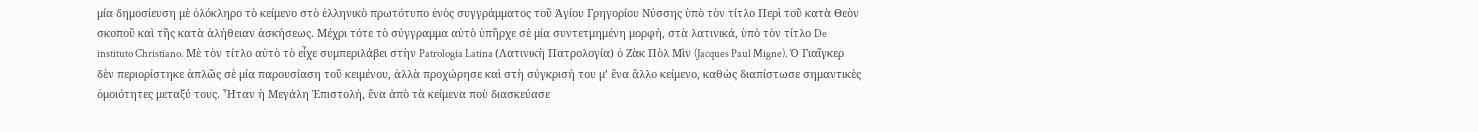μία δημοσίευση μὲ ὁλόκληρο τὸ κείμενο στὸ ἑλληνικὸ πρωτότυπο ἑνὸς συγγράμματος τοῦ Ἁγίου Γρηγορίου Νύσσης ὑπὸ τὸν τίτλο Περὶ τοῦ κατὰ Θεὸν σκοποῦ καὶ τῆς κατὰ ἀλήθειαν ἀσκήσεως. Μέχρι τότε τὸ σύγγραμμα αὐτὸ ὑπῆρχε σὲ μία συντετμημένη μορφή, στὰ λατινικά, ὑπὸ τὸν τίτλο De instituto Christiano. Μὲ τὸν τίτλο αὐτὸ τὸ εἶχε συμπεριλάβει στὴν Patrologia Latina (Λατινικὴ Πατρολογία) ὁ Ζὰκ Πὸλ Μὶν (Jacques Paul Migne). Ὁ Γιαῖγκερ δὲν περιορίστηκε ἁπλῶς σὲ μία παρουσίαση τοῦ κειμένου, ἀλλὰ προχώρησε καὶ στὴ σύγκρισή του μ’ ἕνα ἄλλο κείμενο, καθὼς διαπίστωσε σημαντικὲς ὁμοιότητες μεταξύ τους. Ἦταν ἡ Μεγάλη Ἐπιστολή, ἕνα ἀπὸ τὰ κείμενα ποὺ διασκεύασε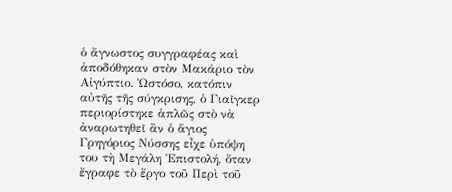ὁ ἄγνωστος συγγραφέας καὶ ἀποδόθηκαν στὸν Μακάριο τὸν Αἰγύπτιο. Ὡστόσο, κατόπιν αὐτῆς τῆς σύγκρισης, ὁ Γιαῖγκερ περιορίστηκε ἁπλῶς στὸ νὰ ἀναρωτηθεῖ ἂν ὁ ἅγιος Γρηγόριος Νύσσης εἶχε ὑπόψη του τὴ Μεγάλη Ἐπιστολή, ὅταν ἔγραφε τὸ ἔργο τοῦ Περὶ τοῦ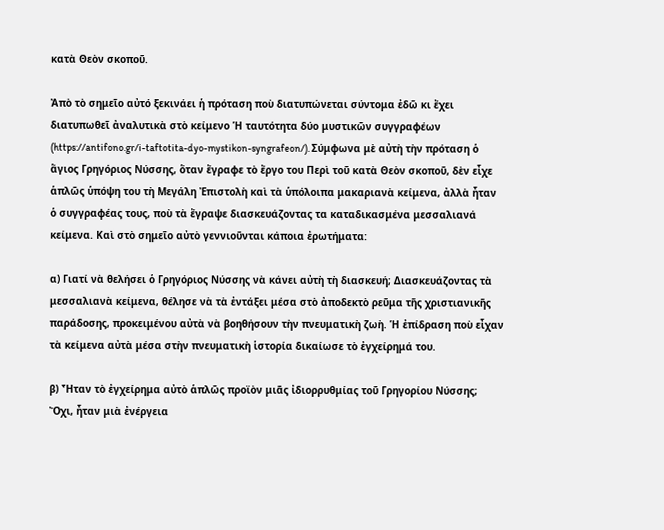κατὰ Θεὸν σκοποῦ.

Ἀπὸ τὸ σημεῖο αὐτό ξεκινάει ἡ πρόταση ποὺ διατυπώνεται σύντομα ἐδῶ κι ἔχει διατυπωθεῖ ἀναλυτικὰ στὸ κείμενο Ἡ ταυτότητα δύο μυστικῶν συγγραφέων (https://antifono.gr/i-taftotita-dyo-mystikon-syngrafeon/). Σύμφωνα μὲ αὐτὴ τὴν πρόταση ὁ ἅγιος Γρηγόριος Νύσσης, ὅταν ἔγραφε τὸ ἔργο του Περὶ τοῦ κατὰ Θεὸν σκοποῦ, δὲν εἶχε ἁπλῶς ὑπόψη του τὴ Μεγάλη Ἐπιστολὴ καὶ τὰ ὑπόλοιπα μακαριανὰ κείμενα, ἀλλὰ ἦταν ὁ συγγραφέας τους, ποὺ τὰ ἔγραψε διασκευάζοντας τα καταδικασμένα μεσσαλιανά κείμενα. Καὶ στὸ σημεῖο αὐτὸ γεννιοῦνται κάποια ἐρωτήματα:

α) Γιατί νὰ θελήσει ὁ Γρηγόριος Νύσσης νὰ κάνει αὐτὴ τὴ διασκευή; Διασκευάζοντας τὰ μεσσαλιανὰ κείμενα, θέλησε νὰ τὰ ἐντάξει μέσα στὸ ἀποδεκτὸ ρεῦμα τῆς χριστιανικῆς παράδοσης, προκειμένου αὐτὰ νὰ βοηθήσουν τὴν πνευματικὴ ζωὴ. Ἡ ἐπίδραση ποὺ εἶχαν τὰ κείμενα αὐτὰ μέσα στὴν πνευματικὴ ἱστορία δικαίωσε τὸ ἐγχείρημά του.

β) Ἦταν τὸ ἐγχείρημα αὐτὸ ἁπλῶς προϊὸν μιᾶς ἰδιορρυθμίας τοῦ Γρηγορίου Νύσσης; Ὄχι, ἦταν μιὰ ἐνέργεια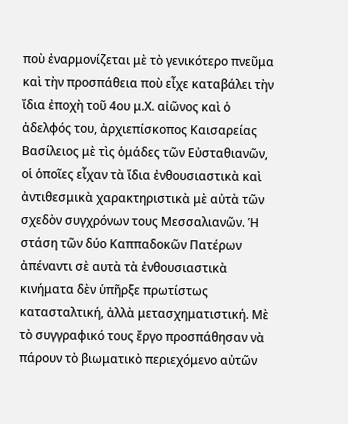ποὺ ἐναρμονίζεται μὲ τὸ γενικότερο πνεῦμα καὶ τὴν προσπάθεια ποὺ εἶχε καταβάλει τὴν ἴδια ἐποχὴ τοῦ 4ου μ.Χ. αἰῶνος καὶ ὁ ἀδελφός του, ἀρχιεπίσκοπος Καισαρείας Βασίλειος μὲ τὶς ὁμάδες τῶν Εὐσταθιανῶν, οἱ ὁποῖες εἶχαν τὰ ἴδια ἐνθουσιαστικὰ καὶ ἀντιθεσμικὰ χαρακτηριστικὰ μὲ αὐτὰ τῶν σχεδὸν συγχρόνων τους Μεσσαλιανῶν. Ἡ στάση τῶν δύο Καππαδοκῶν Πατέρων ἀπέναντι σὲ αυτὰ τὰ ἐνθουσιαστικὰ κινήματα δὲν ὑπῆρξε πρωτίστως κατασταλτική, ἀλλὰ μετασχηματιστική. Μὲ τὸ συγγραφικό τους ἔργο προσπάθησαν νὰ πάρουν τὸ βιωματικὸ περιεχόμενο αὐτῶν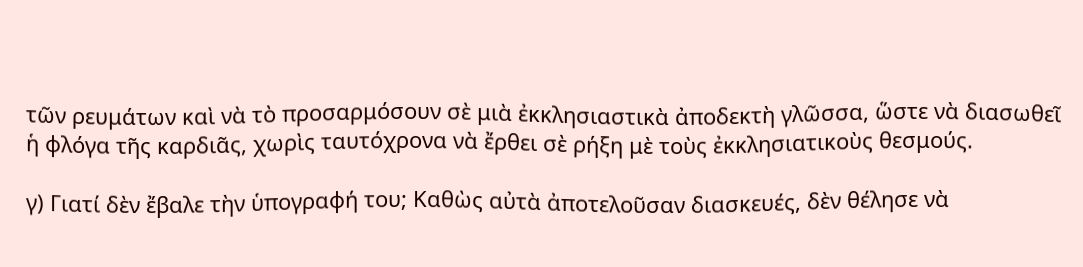τῶν ρευμάτων καὶ νὰ τὸ προσαρμόσουν σὲ μιὰ ἐκκλησιαστικὰ ἀποδεκτὴ γλῶσσα, ὥστε νὰ διασωθεῖ ἡ φλόγα τῆς καρδιᾶς, χωρὶς ταυτόχρονα νὰ ἔρθει σὲ ρήξη μὲ τοὺς ἐκκλησιατικοὺς θεσμούς.

γ) Γιατί δὲν ἔβαλε τὴν ὑπογραφή του; Καθὼς αὐτὰ ἀποτελοῦσαν διασκευές, δὲν θέλησε νὰ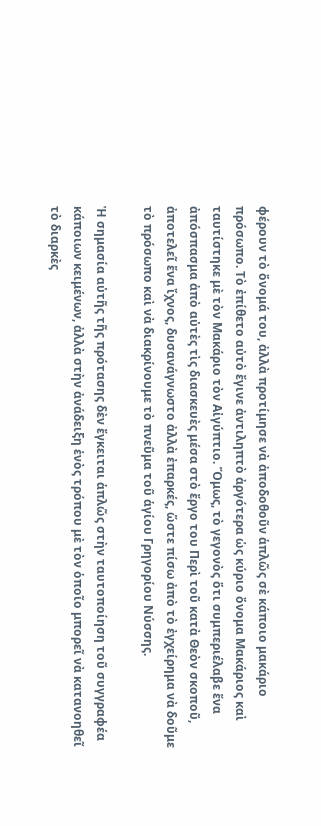φέρουν τὸ ὄνομά του, ἀλλὰ προτίμησε νὰ ἀποδοθοῦν ἁπλῶς σὲ κάποιο μακάριο πρόσωπο. Τὸ ἐπίθετο αὐτὸ ἔγινε ἀντιληπτὸ ἀργότερα ὡς κύριο ὄνομα Μακάριος καὶ ταυτίστηκε μὲ τὸν Μακάριο τὸν Αἰγύπτιο. Ὅμως, τὸ γεγονὸς ὅτι συμπεριέλαβε ἕνα ἀπόσπασμα ἀπὸ αὐτὲς τὶς διασκευὲς μέσα στὸ ἔργο του Περὶ τοῦ κατὰ Θεὸν σκοποῦ, ἀποτελεῖ ἕνα ἴχνος, δυσανάγνωστο ἀλλὰ ἐπαρκές, ὥστε πίσω ἀπὸ τὸ ἐγχείρημα νὰ δοῦμε τὸ πρόσωπο καὶ νὰ διακρίνουμε τὸ πνεῦμα τοῦ ἁγίου Γρηγορίου Νύσσης.

Ἡ σημασία αὐτῆς τῆς πρότασης δὲν ἔγκειται ἁπλῶς στὴν ταυτοποίηση τοῦ συγγραφέα κάποιων κειμένων, ἀλλὰ στὴν ἀνάδειξη ἑνὸς τρόπου μὲ τὸν ὁποῖο μπορεῖ νὰ κατανοηθεῖ τὸ διαρκὲς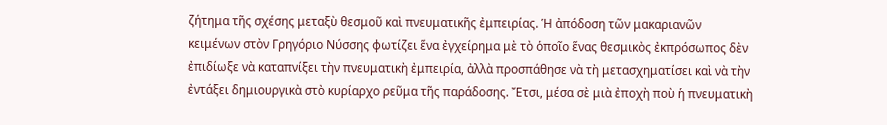ζήτημα τῆς σχέσης μεταξὺ θεσμοῦ καὶ πνευματικῆς ἐμπειρίας. Ἡ ἀπόδοση τῶν μακαριανῶν κειμένων στὸν Γρηγόριο Νύσσης φωτίζει ἕνα ἐγχείρημα μὲ τὸ ὁποῖο ἕνας θεσμικὸς ἐκπρόσωπος δὲν ἐπιδίωξε νὰ καταπνίξει τὴν πνευματικὴ ἐμπειρία, ἀλλὰ προσπάθησε νὰ τὴ μετασχηματίσει καὶ νὰ τὴν ἐντάξει δημιουργικὰ στὸ κυρίαρχο ρεῦμα τῆς παράδοσης. Ἔτσι, μέσα σὲ μιὰ ἐποχὴ ποὺ ἡ πνευματικὴ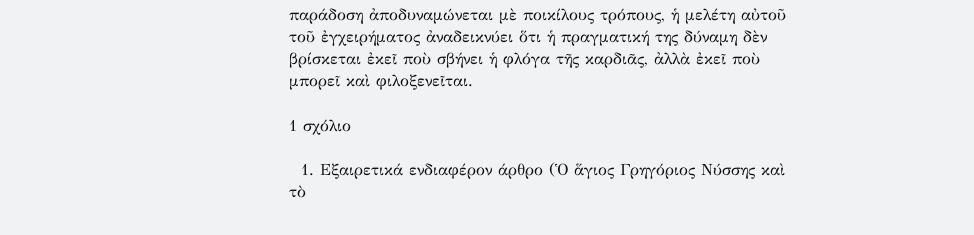παράδοση ἀποδυναμώνεται μὲ ποικίλους τρόπους, ἡ μελέτη αὐτοῦ τοῦ ἐγχειρήματος ἀναδεικνύει ὅτι ἡ πραγματική της δύναμη δὲν βρίσκεται ἐκεῖ ποὺ σβήνει ἡ φλόγα τῆς καρδιᾶς, ἀλλὰ ἐκεῖ ποὺ μπορεῖ καὶ φιλοξενεῖται.

1 σχόλιο

  1. Εξαιρετικά ενδιαφέρον άρθρο (Ὁ ἅγιος Γρηγόριος Νύσσης καὶ τὸ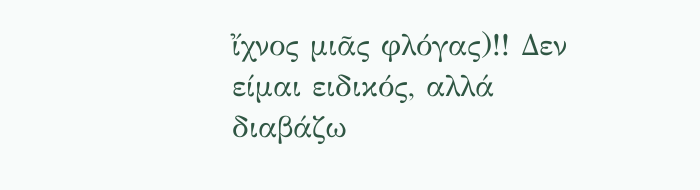ἴχνος μιᾶς φλόγας)!! Δεν είμαι ειδικός, αλλά διαβάζω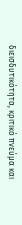διεισδυτικότητα, κριτικό πνεύμα και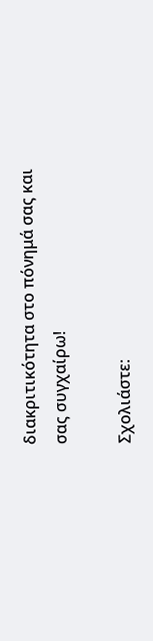διακριτικότητα στο πόνημά σας και σας συγχαίρω!

Σχολιάστε: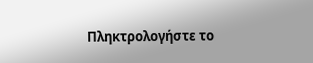Πληκτρολογήστε το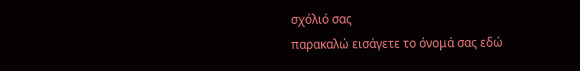σχόλιό σας
παρακαλώ εισάγετε το όνομά σας εδώ